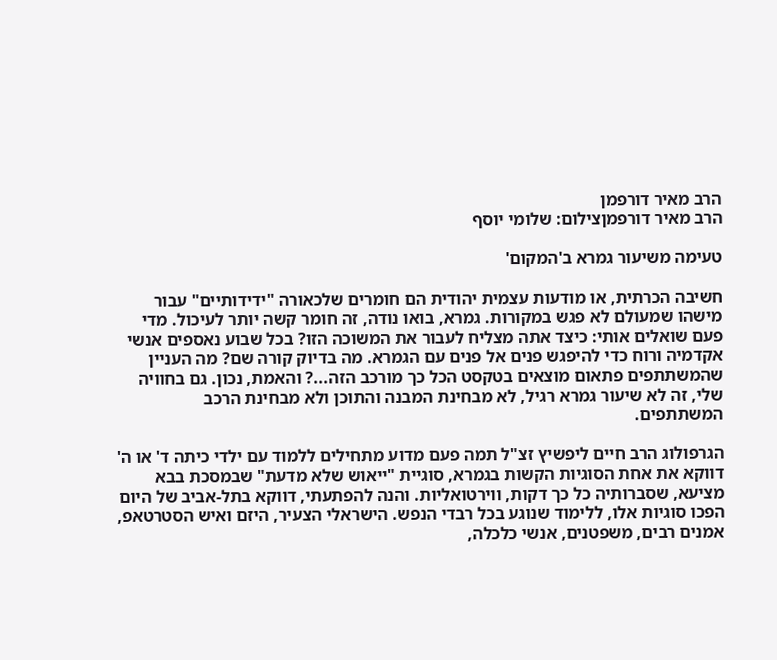הרב מאיר דורפמן
הרב מאיר דורפמןצילום: שלומי יוסף

טעימה משיעור גמרא ב'המקום'

חשיבה הכרתית, או מודעות עצמית יהודית הם חומרים שלכאורה "ידידותיים" עבור מישהו שמעולם לא פגש במקורות. גמרא, בואו נודה, זה חומר קשה יותר לעיכול. מדי פעם שואלים אותי: כיצד אתה מצליח לעבור את המשוכה הזו? בכל שבוע נאספים אנשי אקדמיה ורוח כדי להיפגש פנים אל פנים עם הגמרא. מה בדיוק קורה שם? מה העניין שהמשתתפים פתאום מוצאים בטקסט הכל כך מורכב הזה...? והאמת, נכון. גם בחוויה שלי, זה לא שיעור גמרא רגיל, לא מבחינת המבנה והתוכן ולא מבחינת הרכב המשתתפים.

הגרפולוג הרב חיים ליפשיץ זצ"ל תמה פעם מדוע מתחילים ללמוד עם ילדי כיתה ד' או ה' דווקא את אחת הסוגיות הקשות בגמרא, סוגיית "ייאוש שלא מדעת" שבמסכת בבא מציעא, שסברותיה כל כך דקות, ווירטואליות. והנה להפתעתי, דווקא בתל-אביב של היום הפכו סוגיות אלו, ללימוד שנוגע בכל רבדי הנפש. הישראלי הצעיר, היזם ואיש הסטרטאפ, אמנים רבים, משפטנים, אנשי כלכלה,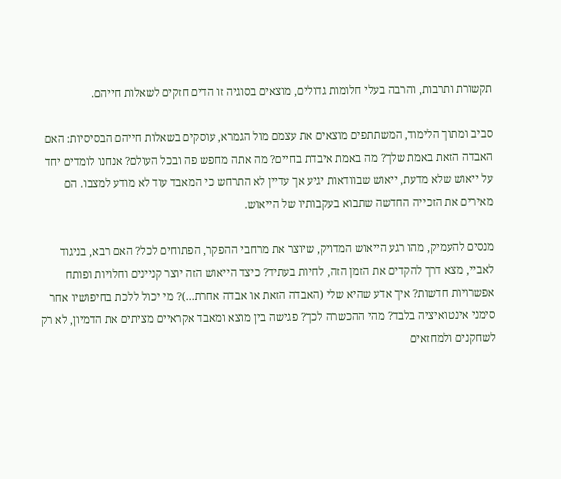תקשורת ותרבות, והרבה בעלי חלומות גדולים, מוצאים בסוגיה זו הדים חזקים לשאלות חייהם.

סביב ומתוך הלימוד, המשתתפים מוצאים את עצמם מול הגמרא, עוסקים בשאלות חייהם הבסיסיות: האם האבדה הזאת באמת שלך? מה באמת איבדת בחיים? מה אתה מחפש פה ובכל העולם? אנחנו לומדים יחד על ייאוש שלא מדעת, ייאוש שבוודאות יגיע אך עדיין לא התרחש כי המאבד עוד לא מודע למצבו. הם מאירים את הזכייה החדשה שתבוא בעקבותיו של הייאוש.

מנסים להעמיק, מהו רגע הייאוש המדויק, שיוצר את מרחבי ההפקר, הפתוחים לכל? האם רבא, בניגוד לאביי, מצא דרך להקדים את הזמן הזה, לחיות בעתיד? כיצד הייאוש הזה יוצר קניינים וחלויות ופותח אפשרויות חדשות? איך אדע שהיא שלי (האבדה הזאת או אבדה אחרת...)? מי יכול ללכת בחיפושיו אחר סימני אינטואיציה בלבד? מהי ההכשרה לכך? פגישה בין מוצא ומאבד אקראיים מציתים את הדמיון, לא רק לשחקנים ולמחזאים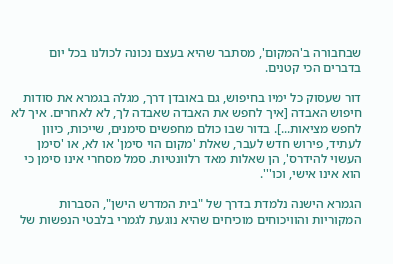שבחבורה ב'המקום', מסתבר שהיא בעצם נכונה לכולנו בכל יום בדברים הכי קטנים.

דור שעסוק כל ימיו בחיפוש, גם באובדן דרך, מגלה בגמרא את סודות חיפוש האבדה [איך לחפש את האבדה שאבדה לך, לא לאחרים. איך לא לחפש מציאות...]. בדור שבו כולם מחפשים סימנים, שייכות, כיוון לעתיד, פירוש חדש לעבר, שאלת 'מקום הוי סימן' או לא, או 'סימן העשוי להידרס', הן שאלות מאד רלוונטיות. סמל מסחרי אינו סימן כי הוא אינו אישי, וכו'''.

הגמרא הישנה נלמדת בדרך של "בית המדרש הישן", הסברות המקוריות והוויכוחים מוכיחים שהיא נוגעת לגמרי בלבטי הנפשות של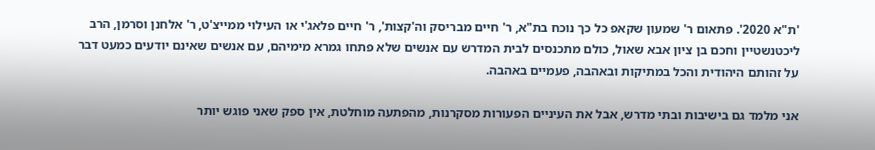'ת"א 2020'. פתאום ר' שמעון שקאפ כל כך נוכח בת"א, ר' חיים מבריסק וה'קצות', ר' חיים פלאג'י או העילוי ממייצ'ט, ר' אלחנן וסרמן, הרב ליכטנשטיין וחכם בן ציון אבא שאול, כולם מתכנסים לבית המדרש עם אנשים שלא פתחו גמרא מימיהם, עם אנשים שאינם יודעים כמעט דבר על זהותם היהודית והכל במתיקות ובאהבה, פעמיים באהבה.

אני מלמד גם בישיבות ובתי מדרש, אבל את העיניים הפעורות מסקרנות, מהפתעה מוחלטת, אין ספק שאני פוגש יותר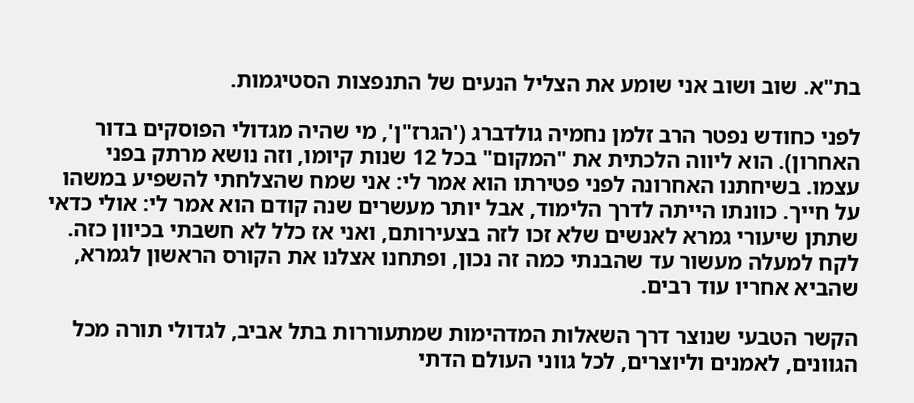בת"א. שוב ושוב אני שומע את הצליל הנעים של התנפצות הסטיגמות.

לפני כחודש נפטר הרב זלמן נחמיה גולדברג ('הגרז"ן', מי שהיה מגדולי הפוסקים בדור האחרון). הוא ליווה הלכתית את "המקום" בכל 12 שנות קיומו, וזה נושא מרתק בפני עצמו. בשיחתנו האחרונה לפני פטירתו הוא אמר לי: אני שמח שהצלחתי להשפיע במשהו על חייך. כוונתו הייתה לדרך הלימוד, אבל יותר מעשרים שנה קודם הוא אמר לי: אולי כדאי שתתן שיעורי גמרא לאנשים שלא זכו לזה בצעירותם, ואני אז כלל לא חשבתי בכיוון כזה. לקח למעלה מעשור עד שהבנתי כמה זה נכון, ופתחנו אצלנו את הקורס הראשון לגמרא, שהביא אחריו עוד רבים.

הקשר הטבעי שנוצר דרך השאלות המדהימות שמתעוררות בתל אביב, לגדולי תורה מכל הגוונים, לאמנים וליוצרים, לכל גווני העולם הדתי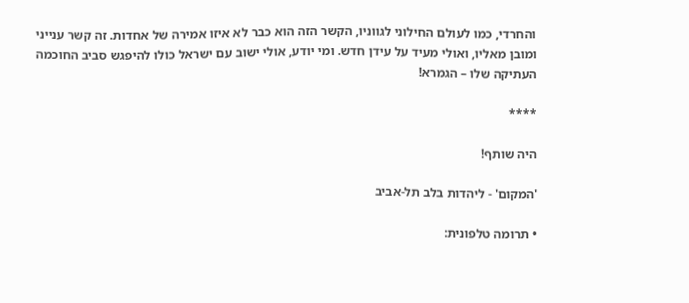והחרדי, כמו לעולם החילוני לגווניו, הקשר הזה הוא כבר לא איזו אמירה של אחדות. זה קשר ענייני ומובן מאליו, ואולי מעיד על עידן חדש. ומי יודע, אולי ישוב עם ישראל כולו להיפגש סביב החוכמה העתיקה שלו – הגמרא!

****

היה שותף!

'המקום' - ליהדות בלב תל-אביב

• תרומה טלפונית: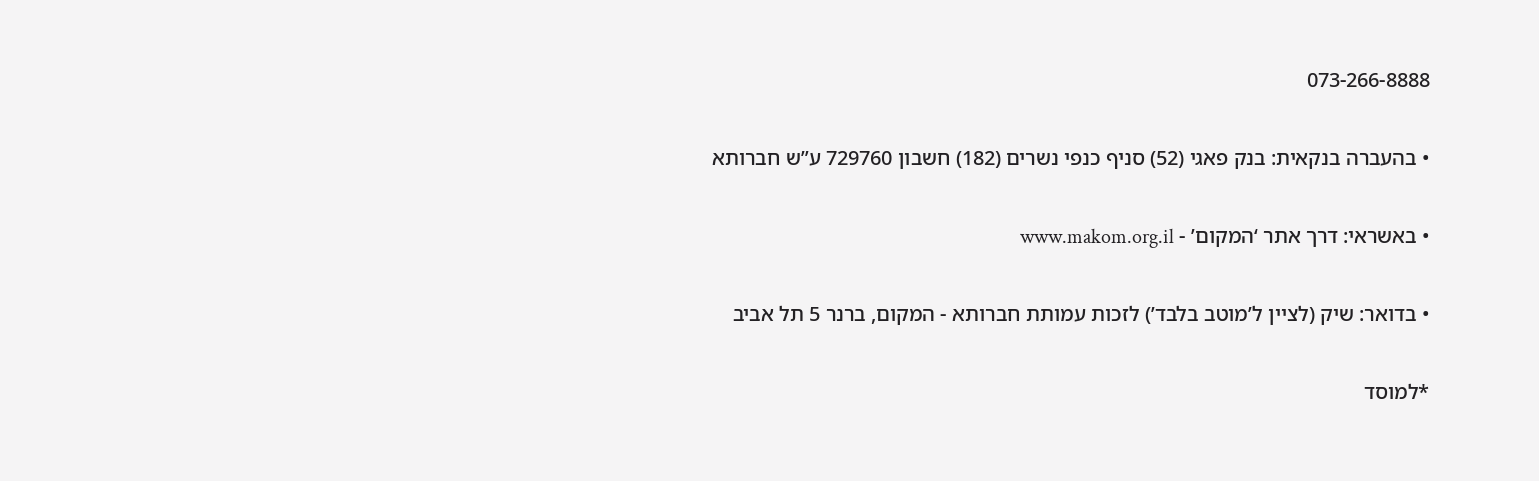073-266-8888

• בהעברה בנקאית: בנק פאגי (52) סניף כנפי נשרים (182) חשבון 729760 ע”ש חברותא

• באשראי: דרך אתר ‘המקום’ - www.makom.org.il

• בדואר: שיק (לציין ל’מוטב בלבד’) לזכות עמותת חברותא - המקום, ברנר 5 תל אביב

*למוסד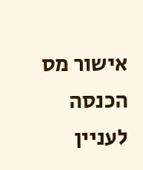אישור מס הכנסה לעניין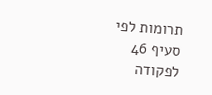תרומות לפי סעיף 46 לפקודה